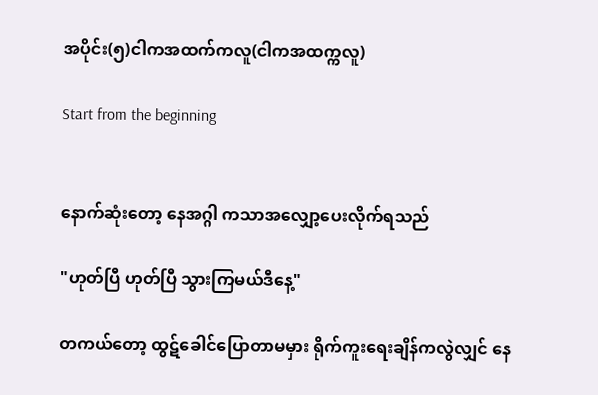အပိုင်း(၅)ငါကအထက်ကလူ(ငါကအထက္ကလူ)

Start from the beginning


နောက်ဆုံးတော့ နေအဂ္ဂါ ကသာအလျှော့ပေးလိုက်ရသည်

"ဟုတ်ပြီ ဟုတ်ပြီ သွားကြမယ်ဒီနေ့"

တကယ်တော့ ထွဋ်ခေါင်ပြောတာမမှား ရိုက်ကူးရေးချိန်ကလွဲလျှင် နေ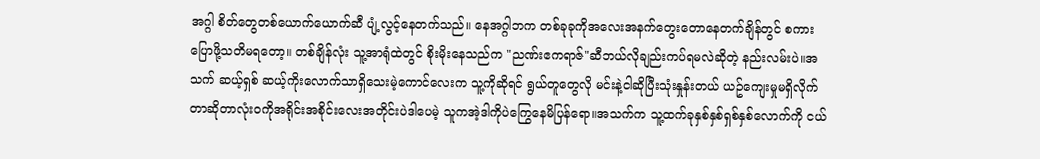အဂ္ဂါ စိတ်တွေတစ်ယောက်ယောက်ဆီ ပျံ့လွင့်နေတက်သည်။ နေအဂ္ဂါဘက တစ်ခုခုကိုအလေးအနက်တွေးတောနေတက်ချိန်တွင် စကားပြောဖို့သတိမရတော့။ တစ်ချိန်လုံး သူ့အာရုံထဲတွင် စိုးမိုးနေသည်က "ညဏ်းဧကရာဇ်"ဆီဘယ်လိုချည်းကပ်ရမလဲဆိုတဲ့ နည်းလမ်းပဲ။အသက် ဆယ့်ရှစ် ဆယ့်ကိုးလောက်သာရှိသေးမဲ့ကောင်လေးက သူ့ကိုဆိုရင် ရွယ်တူတွေလို မင်းနဲ့ငါဆိုပြီးသုံးနှုန်းတယ် ယဥ်ကျေးမှုမရှိလိုက်တာဆိုတာလုံးဝကိုအရိုင်းအစိုင်းလေးအတိုင်းပဲဒါပေမဲ့ သူကအဲ့ဒါကိုပဲကြွေနေမိပြန်ရော။အသက်က သူ့ထက်ခုနှစ်နှစ်ရှစ်နှစ်လောက်ကို ငယ်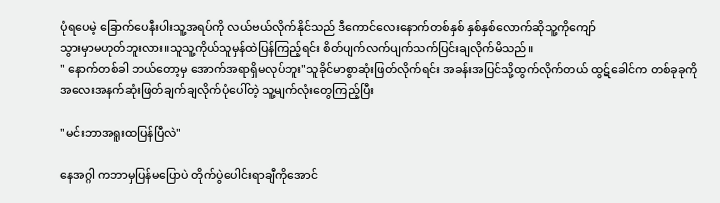ပုံရပေမဲ့ ခြောက်ပေနီးပါးသူ့အရပ်ကို လယ်ဗယ်လိုက်နိုင်သည် ဒီကောင်လေးနောက်တစ်နှစ် နှစ်နှစ်လောက်ဆိုသူ့ကိုကျော်
သွားမှာမဟုတ်ဘူးလား။သူသူ့ကိုယ်သူမှန်ထဲပြန်ကြည့်ရင်း စိတ်ပျက်လက်ပျက်သက်ပြင်းချလိုက်မိသည်။
" နောက်တစ်ခါ ဘယ်တော့မှ အောက်အရာရှိမလုပ်ဘူး"သူခိုင်မာစွာဆုံးဖြတ်လိုက်ရင်း အခန်းအပြင်သို့ထွက်လိုက်တယ် ထွဋ်ခေါင်က တစ်ခုခုကိုအလေးအနက်ဆုံးဖြတ်ချက်ချလိုက်ပုံပေါ်တဲ့ သူ့မျက်လုံးတွေကြည့်ပြီး

"မင်းဘာအရူးထပြန်ပြီလဲ"

နေအဂ္ဂါ ကဘာမှပြန်မပြောပဲ တိုက်ပွဲပေါင်းရာချီကိုအောင်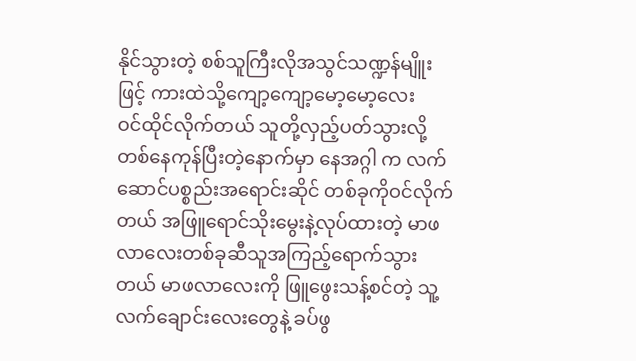နိုင်သွားတဲ့ စစ်သူကြီးလိုအသွင်သဏ္ဍန်မျိူးဖြင့် ကားထဲသို့ကျော့ကျော့မော့မော့လေး
ဝင်ထိုင်လိုက်တယ် သူတို့လှည့်ပတ်သွားလို့တစ်နေကုန်ပြီးတဲ့နောက်မှာ နေအဂ္ဂါ က လက်ဆောင်ပစ္စည်းအရောင်းဆိုင် တစ်ခုကိုဝင်လိုက်တယ် အဖြူရောင်သိုးမွေးနဲ့လုပ်ထားတဲ့ မာဖလာလေးတစ်ခုဆီသူအကြည့်ရောက်သွားတယ် မာဖလာလေးကို ဖြူဖွေးသန့်စင်တဲ့ သူ့လက်ချောင်းလေးတွေနဲ့ ခပ်ဖွ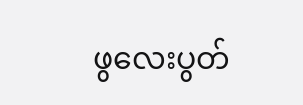ဖွလေးပွတ်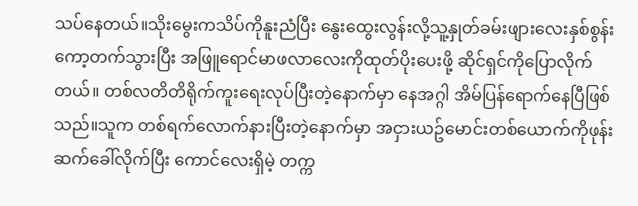သပ်နေတယ်။သိုးမွေးကသိပ်ကိုနူးညံပြီး နွေးထွေးလွန်းလို့သူ့နှုတ်ခမ်းဖျားလေးနှစ်စွန်း ကော့တက်သွားပြီး အဖြူရောင်မာဖလာလေးကိုထုတ်ပိုးပေးဖို့ ဆိုင်ရှင်ကိုပြောလိုက်တယ်။ တစ်လတိတိရိုက်ကူးရေးလုပ်ပြီးတဲ့နောက်မှာ နေအဂ္ဂါ အိမ်ပြန်ရောက်နေပြီဖြစ်သည်။သူက တစ်ရက်လောက်နားပြီးတဲ့နောက်မှာ အငှားယဥ်မောင်းတစ်ယောက်ကိုဖုန်းဆက်ခေါ်လိုက်ပြီး ကောင်လေးရှိမဲ့ တက္က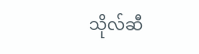သိုလ်ဆီ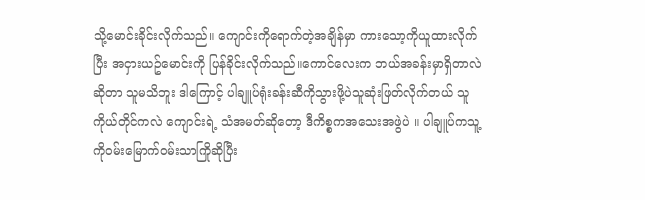သို့မောင်းခိုင်းလိုက်သည်။ ကျောင်းကိုရောက်တဲ့အချိန်မှာ ကားသော့ကိုယူထားလိုက်ပြီး အငှားယဥ်မောင်းကို ပြန်ခိုင်းလိုက်သည်။ကောင်လေးက ဘယ်အခန်းမှာရှိတာလဲဆိုတာ သူမသိဘူး ဒါကြောင့် ပါချူပ်ရုံးခန်းဆီကိုသွားဖို့ပဲသူဆုံးဖြတ်လိုက်တယ် သူကိုယ်တိုင်ကလဲ ကျောင်းရဲ့ သံအမတ်ဆိုတော့ ဒီကိစ္စကအသေးအဖွဲပဲ ။ ပါချူပ်ကသူ့ကိုဝမ်းမြောက်ဝမ်းသာကြိုဆိုပြီး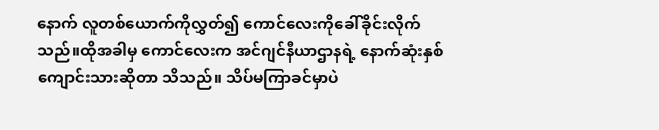နောက် လူတစ်ယောက်ကိုလွှတ်၍ ကောင်လေးကိုခေါ်ခိုင်းလိုက်သည်။ထိုအခါမှ ကောင်လေးက အင်ဂျင်နီယာဌာနရဲ့ နောက်ဆုံးနှစ်ကျောင်းသားဆိုတာ သိသည်။ သိပ်မကြာခင်မှာပဲ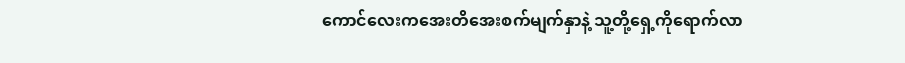ကောင်လေးကအေးတိအေးစက်မျက်နှာနဲ့ သူ့တို့ရှေ့ကိုရောက်လာ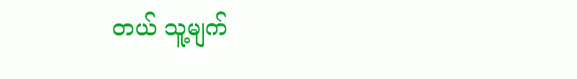တယ် သူ့မျက်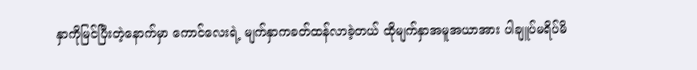နှာကိုမြင်ပြီးတဲ့နောက်မှာ ကောင်လေးရဲ့ မျက်နှာကခတ်ထန်လာခဲ့တယ် ထိုမျက်နှာအမူအယာအား ပါချူပ်မရိပ်မိ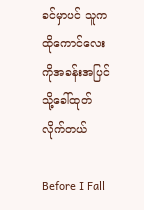ခင်မှာပင် သူကထိုကောင်လေးကိုအခန်းအပြင်သို့ခေါ်ထုတ်လိုက်တယ်

Before I Fall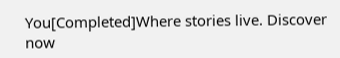You[Completed]Where stories live. Discover now